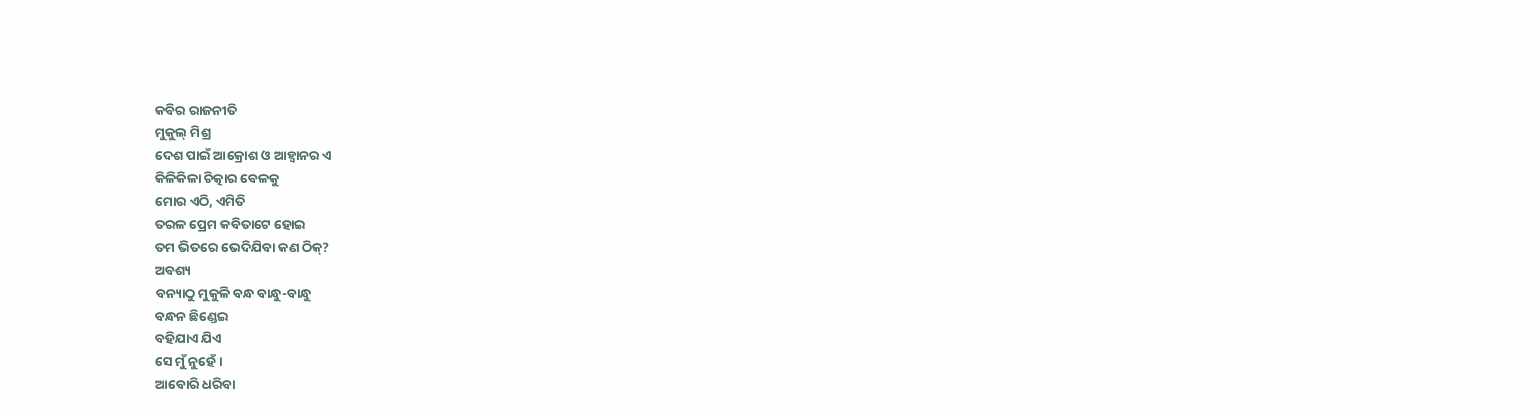କବିର ରାଜନୀତି
ମୁକୁଲ୍ ମିଶ୍ର
ଦେଶ ପାଇଁ ଆକ୍ରୋଶ ଓ ଆହ୍ୱାନର ଏ
କିଳିକିଳା ଚିତ୍କାର ବେଳକୁ
ମୋର ଏଠି, ଏମିତି
ତରଳ ପ୍ରେମ କବିତାଟେ ହୋଇ
ତମ ଭିତରେ ଭେଦିଯିବା କଣ ଠିକ୍?
ଅବଶ୍ୟ
ବନ୍ୟାଠୁ ମୁକୁଳି ବନ୍ଧ ବାନ୍ଧୁ-ବାନ୍ଧୁ
ବନ୍ଧନ ଛିଣ୍ଡେଇ
ବହିଯାଏ ଯିଏ
ସେ ମୁଁ ନୁହେଁ ।
ଆବୋରି ଧରିବା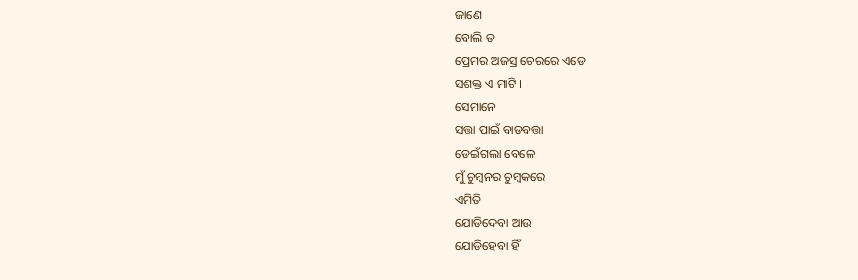ଜାଣେ
ବୋଲି ତ
ପ୍ରେମର ଅଜସ୍ର ଚେରରେ ଏଡେ
ସଶକ୍ତ ଏ ମାଟି ।
ସେମାନେ
ସତ୍ତା ପାଇଁ ବାଡବତ୍ତା
ଡେଇଁଗଲା ବେଳେ
ମୁଁ ଚୁମ୍ବନର ଚୁମ୍ବକରେ
ଏମିତି
ଯୋଡିଦେବା ଆଉ
ଯୋଡିହେବା ହିଁ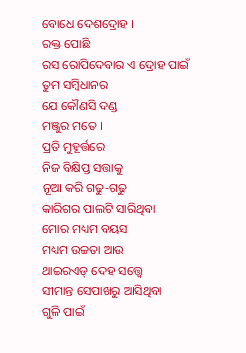ବୋଧେ ଦେଶଦ୍ରୋହ ।
ରକ୍ତ ପୋଛି
ରସ ରୋପିଦେବାର ଏ ଦ୍ରୋହ ପାଇଁ
ତୁମ ସମ୍ବିଧାନର
ଯେ କୌଣସି ଦଣ୍ଡ
ମଞ୍ଜୁର ମତେ ।
ପ୍ରତି ମୁହୂର୍ତ୍ତରେ
ନିଜ ବିକ୍ଷିପ୍ତ ସତ୍ତାକୁ
ନୂଆ କରି ଗଢୁ-ଗଢୁ
କାରିଗର ପାଲଟି ସାରିଥିବା
ମୋର ମଧ୍ୟମ ବୟସ
ମଧ୍ୟମ ଉଚ୍ଚତା ଆଉ
ଥାଇରଏଡ୍ ଦେହ ସତ୍ତ୍ୱେ
ସୀମାନ୍ତ ସେପାଖରୁ ଆସିଥିବା
ଗୁଳି ପାଇଁ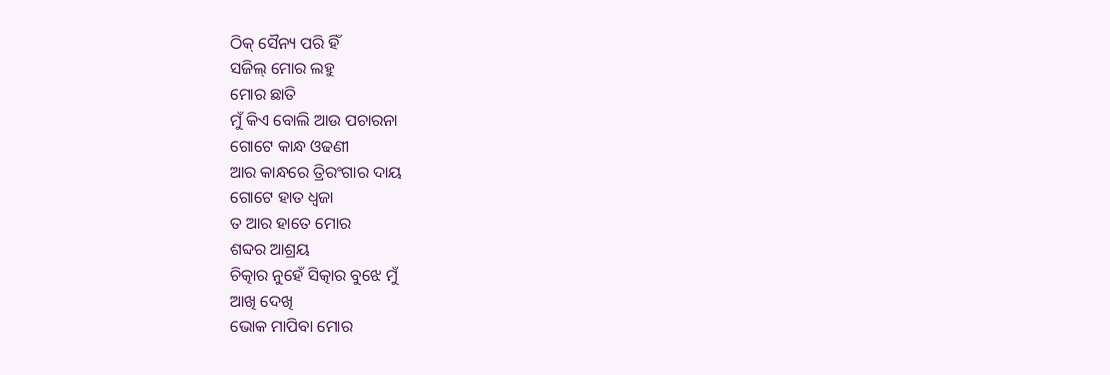ଠିକ୍ ସୈନ୍ୟ ପରି ହିଁ
ସଜିଲ୍ ମୋର ଲହୁ
ମୋର ଛାତି
ମୁଁ କିଏ ବୋଲି ଆଉ ପଚାରନା
ଗୋଟେ କାନ୍ଧ ଓଢଣୀ
ଆର କାନ୍ଧରେ ତ୍ରିରଂଗାର ଦାୟ
ଗୋଟେ ହାତ ଧ୍ୱଜା
ତ ଆର ହାତେ ମୋର
ଶବ୍ଦର ଆଶ୍ରୟ
ଚିତ୍କାର ନୁହେଁ ସିତ୍କାର ବୁଝେ ମୁଁ
ଆଖି ଦେଖି
ଭୋକ ମାପିବା ମୋର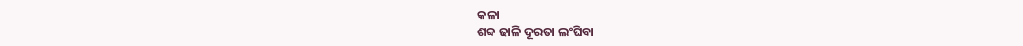କଳା
ଶବ୍ଦ ଢାଳି ଦୂରତା ଲଂଘିବା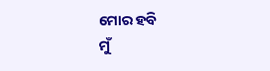ମୋର ହବି
ମୁଁ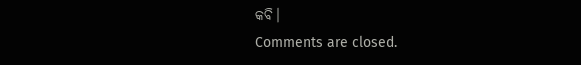କବି।
Comments are closed.